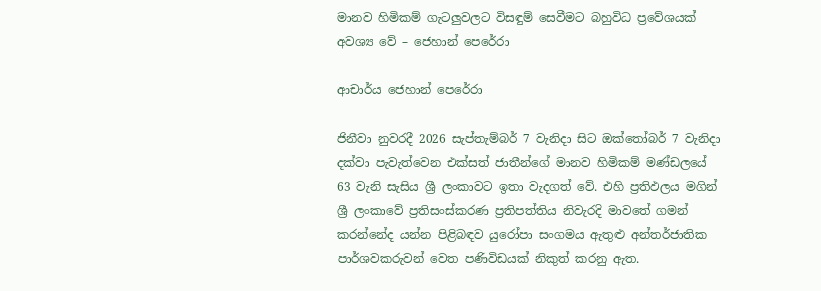මානව හිමිකම් ගැටලුවලට විසඳුම් සෙවීමට බහුවිධ ප්‍රවේශයක් අවශ්‍ය වේ – ජෙහාන් පෙරේරා

ආචාර්ය ජෙහාන් පෙරේරා

ජිනීවා නුවරදී 2026 සැප්තැම්බර් 7 වැනිදා සිට ඔක්තෝබර් 7 වැනිදා දක්වා පැවැත්වෙන එක්සත් ජාතීන්ගේ මානව හිමිකම් මණ්ඩලයේ 63 වැනි සැසිය ශ්‍රී ලංකාවට ඉතා වැදගත් වේ. එහි ප්‍රතිඵලය මගින් ශ්‍රී ලංකාවේ ප්‍රතිසංස්කරණ ප්‍රතිපත්තිය නිවැරදි මාවතේ ගමන් කරන්නේද යන්න පිළිබඳව යුරෝපා සංගමය ඇතුළු අන්තර්ජාතික පාර්ශවකරුවන් වෙත පණිවිඩයක් නිකුත් කරනු ඇත.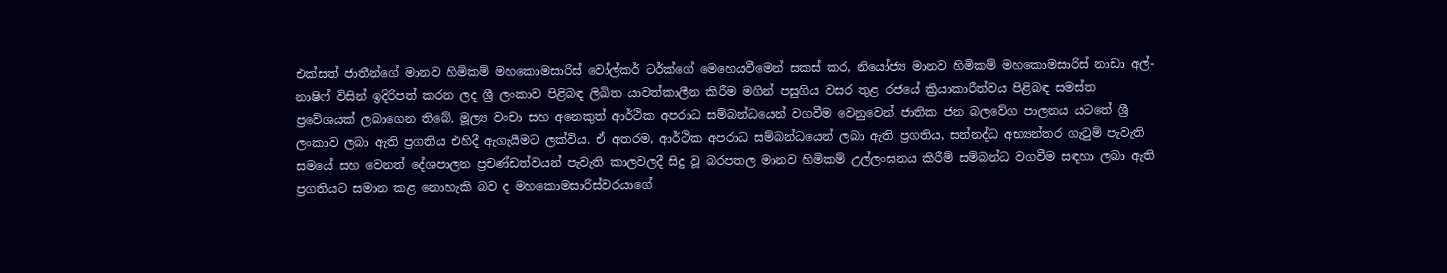එක්සත් ජාතීන්ගේ මානව හිමිකම් මහකොමසාරිස් වෝල්කර් ටර්ක්ගේ මෙහෙයවීමෙන් සකස් කර, නියෝජ්‍ය මානව හිමිකම් මහකොමසාරිස් නාඩා අල්-නාෂිෆ් විසින් ඉදිරිපත් කරන ලද ශ්‍රී ලංකාව පිළිබඳ ලිඛිත යාවත්කාලීන කිරීම මගින් පසුගිය වසර තුළ රජයේ ක්‍රියාකාරීත්වය පිළිබඳ සමස්ත ප්‍රවේශයක් ලබාගෙන තිබේ. මූල්‍ය වංචා සහ අනෙකුත් ආර්ථික අපරාධ සම්බන්ධයෙන් වගවීම වෙනුවෙන් ජාතික ජන බලවේග පාලනය යටතේ ශ්‍රී ලංකාව ලබා ඇති ප්‍රගතිය එහිදී ඇගැයීමට ලක්විය. ඒ අතරම, ආර්ථික අපරාධ සම්බන්ධයෙන් ලබා ඇති ප්‍රගතිය, සන්නද්ධ අභ්‍යන්තර ගැටුම් පැවැති සමයේ සහ වෙනත් දේශපාලන ප්‍රචණ්ඩත්වයන් පැවැති කාලවලදී සිදු වූ බරපතල මානව හිමිකම් උල්ලංඝනය කිරීම් සම්බන්ධ වගවීම සඳහා ලබා ඇති ප්‍රගතියට සමාන කළ නොහැකි බව ද මහකොමසාරිස්වරයාගේ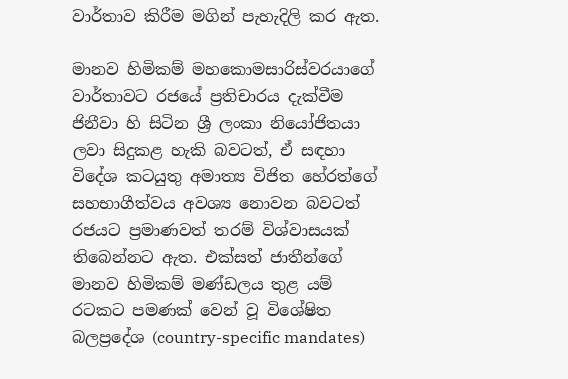වාර්තාව කිරීම මගින් පැහැදිලි කර ඇත.

මානව හිමිකම් මහකොමසාරිස්වරයාගේ වාර්තාවට රජයේ ප්‍රතිචාරය දැක්වීම ජිනීවා හි සිටින ශ්‍රී ලංකා නියෝජිතයා ලවා සිදුකළ හැකි බවටත්, ඒ සඳහා විදේශ කටයුතු අමාත්‍ය විජිත හේරත්ගේ සහභාගීත්වය අවශ්‍ය නොවන බවටත් රජයට ප්‍රමාණවත් තරම් විශ්වාසයක් තිබෙන්නට ඇත. එක්සත් ජාතීන්ගේ මානව හිමිකම් මණ්ඩලය තුළ යම් රටකට පමණක් වෙන් වූ විශේෂිත බලප්‍රදේශ (country-specific mandates)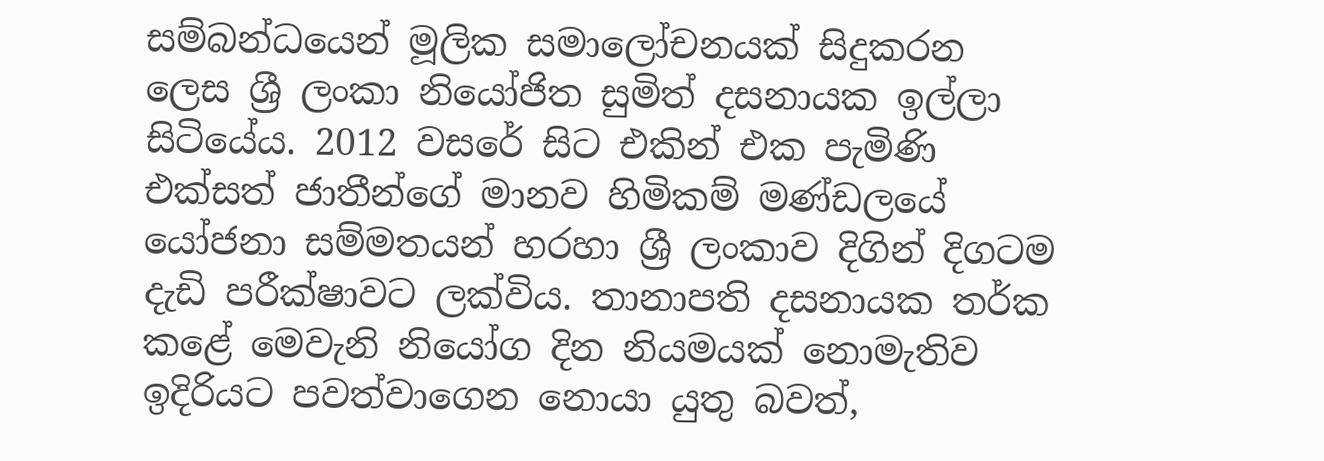සම්බන්ධයෙන් මූලික සමාලෝචනයක් සිදුකරන ලෙස ශ්‍රී ලංකා නියෝජිත සුමිත් දසනායක ඉල්ලා සිටියේය. 2012 වසරේ සිට එකින් එක පැමිණි එක්සත් ජාතීන්ගේ මානව හිමිකම් මණ්ඩලයේ යෝජනා සම්මතයන් හරහා ශ්‍රී ලංකාව දිගින් දිගටම දැඩි පරීක්ෂාවට ලක්විය. තානාපති දසනායක තර්ක කළේ මෙවැනි නියෝග දින නියමයක් නොමැතිව ඉදිරියට පවත්වාගෙන නොයා යුතු බවත්,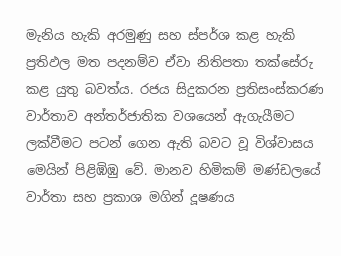මැනිය හැකි අරමුණු සහ ස්පර්ශ කළ හැකි ප්‍රතිඵල මත පදනම්ව ඒවා නිතිපතා තක්සේරු කළ යුතු බවත්ය. රජය සිදුකරන ප්‍රතිසංස්කරණ වාර්තාව අන්තර්ජාතික වශයෙන් ඇගැයීමට ලක්වීමට පටන් ගෙන ඇති බවට වූ විශ්වාසය මෙයින් පිළිඹිඹු වේ. මානව හිමිකම් මණ්ඩලයේ වාර්තා සහ ප්‍රකාශ මගින් දූෂණය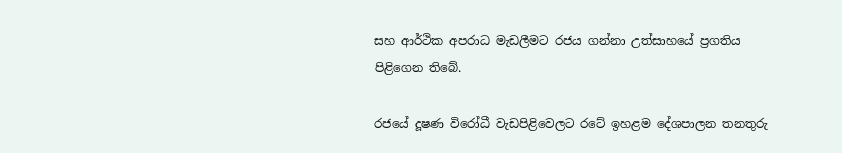සහ ආර්ථික අපරාධ මැඩලීමට රජය ගන්නා උත්සාහයේ ප්‍රගතිය පිළිගෙන තිබේ.

රජයේ දූෂණ විරෝධී වැඩපිළිවෙලට රටේ ඉහළම දේශපාලන තනතුරු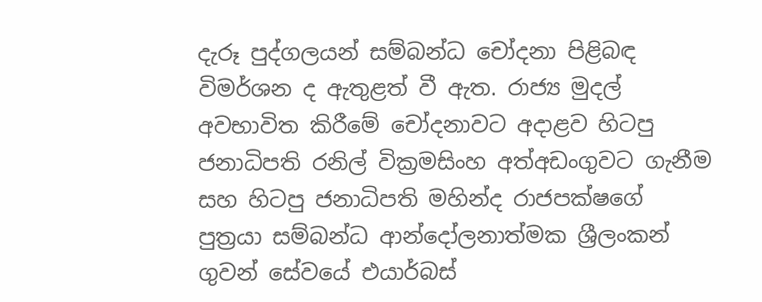දැරූ පුද්ගලයන් සම්බන්ධ චෝදනා පිළිබඳ විමර්ශන ද ඇතුළත් වී ඇත. රාජ්‍ය මුදල් අවභාවිත කිරීමේ චෝදනාවට අදාළව හිටපු ජනාධිපති රනිල් වික්‍රමසිංහ අත්අඩංගුවට ගැනීම සහ හිටපු ජනාධිපති මහින්ද රාජපක්ෂගේ පුත්‍රයා සම්බන්ධ ආන්දෝලනාත්මක ශ්‍රීලංකන් ගුවන් සේවයේ එයාර්බස්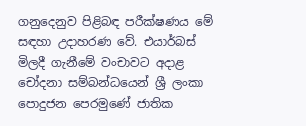ගනුදෙනුව පිළිබඳ පරීක්ෂණය මේ සඳහා උදාහරණ වේ. එයාර්බස් මිලදී ගැනීමේ වංචාවට අදාළ චෝදනා සම්බන්ධයෙන් ශ්‍රී ලංකා පොදුජන පෙරමුණේ ජාතික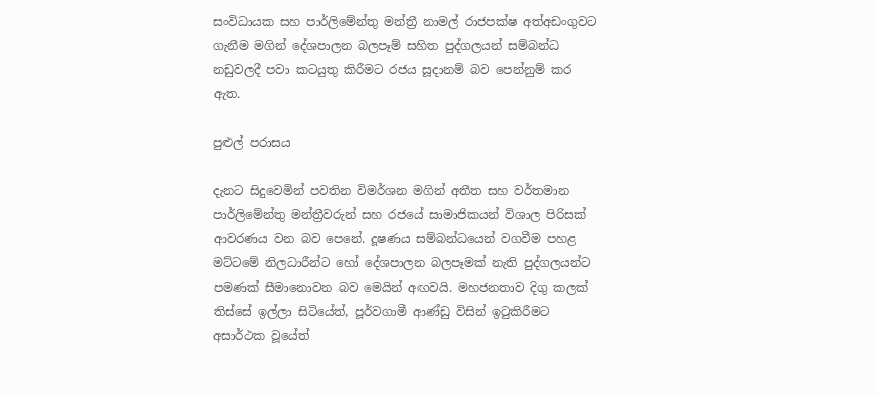සංවිධායක සහ පාර්ලිමේන්තු මන්ත්‍රී නාමල් රාජපක්ෂ අත්අඩංගුවට ගැනීම මගින් දේශපාලන බලපෑම් සහිත පුද්ගලයන් සම්බන්ධ නඩුවලදී පවා කටයුතු කිරීමට රජය සූදානම් බව පෙන්නුම් කර ඇත.

පුළුල් පරාසය

දැනට සිදුවෙමින් පවතින විමර්ශන මගින් අතීත සහ වර්තමාන පාර්ලිමේන්තු මන්ත්‍රීවරුන් සහ රජයේ සාමාජිකයන් විශාල පිරිසක් ආවරණය වන බව පෙනේ. දූෂණය සම්බන්ධයෙන් වගවීම පහළ මට්ටමේ නිලධාරීන්ට හෝ දේශපාලන බලපෑමක් නැති පුද්ගලයන්ට පමණක් සීමානොවන බව මෙයින් අඟවයි. මහජනතාව දිගු කලක් තිස්සේ ඉල්ලා සිටියේත්, පූර්වගාමී ආණ්ඩු විසින් ඉටුකිරීමට අසාර්ථක වූයේත්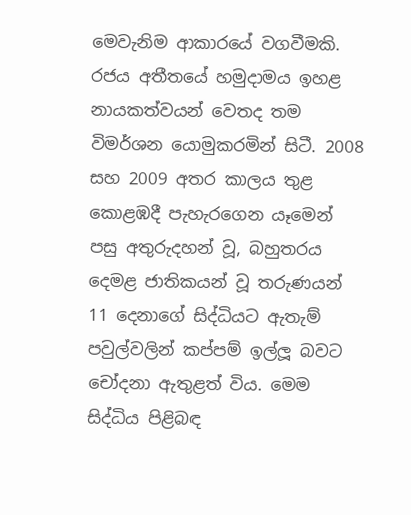මෙවැනිම ආකාරයේ වගවීමකි. රජය අතීතයේ හමුදාමය ඉහළ නායකත්වයන් වෙතද තම විමර්ශන යොමුකරමින් සිටී. 2008 සහ 2009 අතර කාලය තුළ කොළඹදී පැහැරගෙන යෑමෙන් පසු අතුරුදහන් වූ, බහුතරය දෙමළ ජාතිකයන් වූ තරුණයන් 11 දෙනාගේ සිද්ධියට ඇතැම් පවුල්වලින් කප්පම් ඉල්ලූ බවට චෝදනා ඇතුළත් විය. මෙම සිද්ධිය පිළිබඳ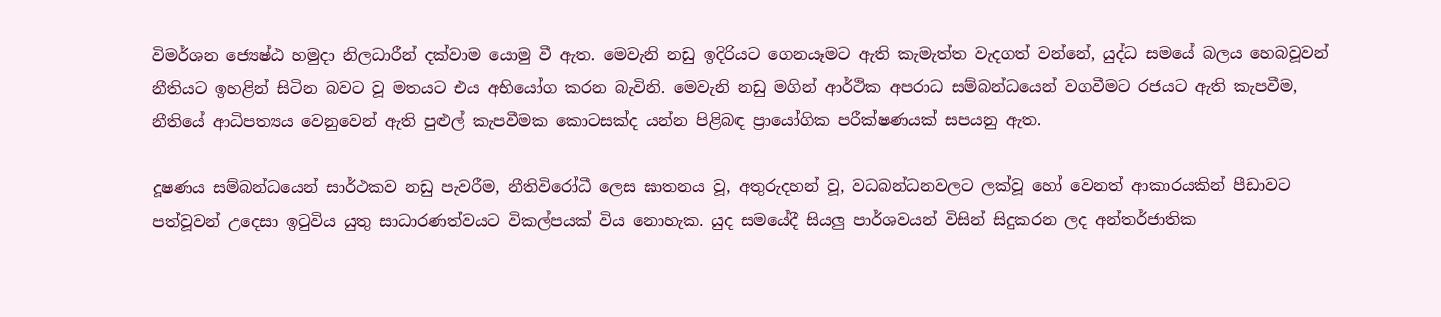විමර්ශන ජ්‍යෙෂ්ඨ හමුදා නිලධාරීන් දක්වාම යොමු වී ඇත. මෙවැනි නඩු ඉදිරියට ගෙනයෑමට ඇති කැමැත්ත වැදගත් වන්නේ, යුද්ධ සමයේ බලය හෙබවූවන් නීතියට ඉහළින් සිටින බවට වූ මතයට එය අභියෝග කරන බැවිනි. මෙවැනි නඩු මගින් ආර්ථික අපරාධ සම්බන්ධයෙන් වගවීමට රජයට ඇති කැපවීම, නීතියේ ආධිපත්‍යය වෙනුවෙන් ඇති පුළුල් කැපවීමක කොටසක්ද යන්න පිළිබඳ ප්‍රායෝගික පරීක්ෂණයක් සපයනු ඇත.

දූෂණය සම්බන්ධයෙන් සාර්ථකව නඩු පැවරීම, නීතිවිරෝධී ලෙස ඝාතනය වූ, අතුරුදහන් වූ, වධබන්ධනවලට ලක්වූ හෝ වෙනත් ආකාරයකින් පීඩාවට පත්වූවන් උදෙසා ඉටුවිය යුතු සාධාරණත්වයට විකල්පයක් විය නොහැක. යුද සමයේදී සියලු පාර්ශවයන් විසින් සිදුකරන ලද අන්තර්ජාතික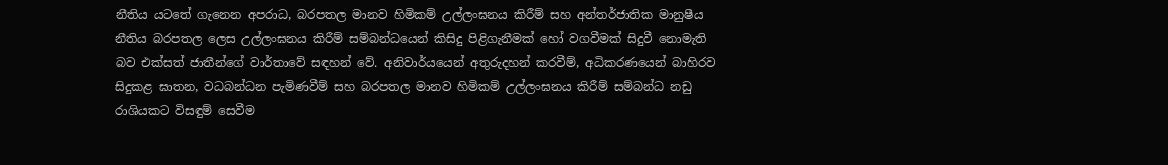නීතිය යටතේ ගැනෙන අපරාධ, බරපතල මානව හිමිකම් උල්ලංඝනය කිරීම් සහ අන්තර්ජාතික මානුෂීය නීතිය බරපතල ලෙස උල්ලංඝනය කිරීම් සම්බන්ධයෙන් කිසිදු පිළිගැනීමක් හෝ වගවීමක් සිදුවී නොමැති බව එක්සත් ජාතීන්ගේ වාර්තාවේ සඳහන් වේ. අනිවාර්යයෙන් අතුරුදහන් කරවීම්, අධිකරණයෙන් බාහිරව සිදුකළ ඝාතන, වධබන්ධන පැමිණවීම් සහ බරපතල මානව හිමිකම් උල්ලංඝනය කිරීම් සම්බන්ධ නඩු රාශියකට විසඳුම් සෙවීම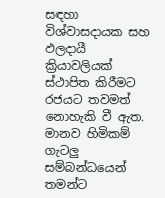සඳහා විශ්වාසදායක සහ ඵලදායී ක්‍රියාවලියක් ස්ථාපිත කිරීමට රජයට තවමත් නොහැකි වී ඇත. මානව හිමිකම් ගැටලු සම්බන්ධයෙන් තමන්ට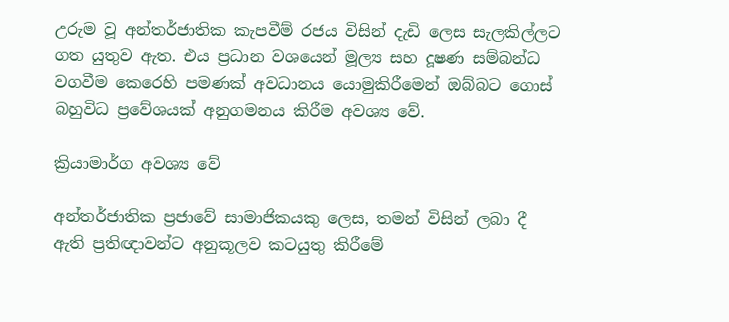උරුම වූ අන්තර්ජාතික කැපවීම් රජය විසින් දැඩි ලෙස සැලකිල්ලට ගත යුතුව ඇත. එය ප්‍රධාන වශයෙන් මූල්‍ය සහ දූෂණ සම්බන්ධ වගවීම කෙරෙහි පමණක් අවධානය යොමුකිරීමෙන් ඔබ්බට ගොස් බහුවිධ ප්‍රවේශයක් අනුගමනය කිරීම අවශ්‍ය වේ.

ක්‍රියාමාර්ග අවශ්‍ය වේ

අන්තර්ජාතික ප්‍රජාවේ සාමාජිකයකු ලෙස, තමන් විසින් ලබා දී ඇති ප්‍රතිඥාවන්ට අනුකූලව කටයුතු කිරීමේ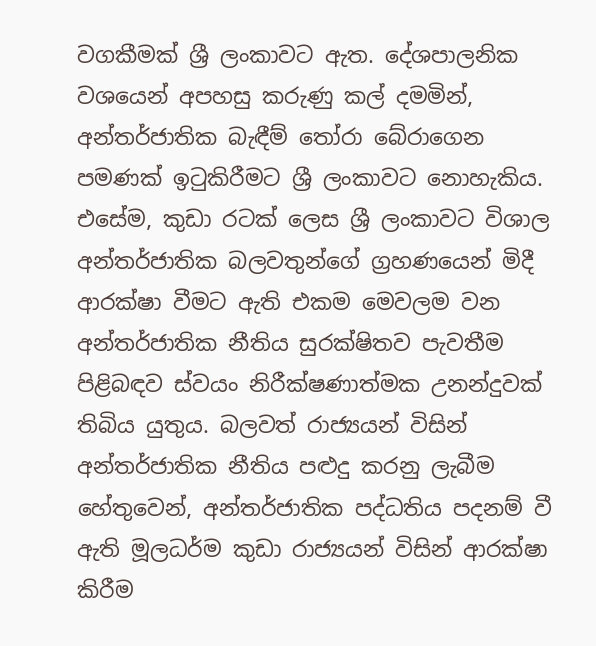වගකීමක් ශ්‍රී ලංකාවට ඇත. දේශපාලනික වශයෙන් අපහසු කරුණු කල් දමමින්, අන්තර්ජාතික බැඳීම් තෝරා බේරාගෙන පමණක් ඉටුකිරීමට ශ්‍රී ලංකාවට නොහැකිය. එසේම, කුඩා රටක් ලෙස ශ්‍රී ලංකාවට විශාල අන්තර්ජාතික බලවතුන්ගේ ග්‍රහණයෙන් මිදී ආරක්ෂා වීමට ඇති එකම මෙවලම වන අන්තර්ජාතික නීතිය සුරක්ෂිතව පැවතීම පිළිබඳව ස්වයං නිරීක්ෂණාත්මක උනන්දුවක් තිබිය යුතුය. බලවත් රාජ්‍යයන් විසින් අන්තර්ජාතික නීතිය පළුදු කරනු ලැබීම හේතුවෙන්, අන්තර්ජාතික පද්ධතිය පදනම් වී ඇති මූලධර්ම කුඩා රාජ්‍යයන් විසින් ආරක්ෂා කිරීම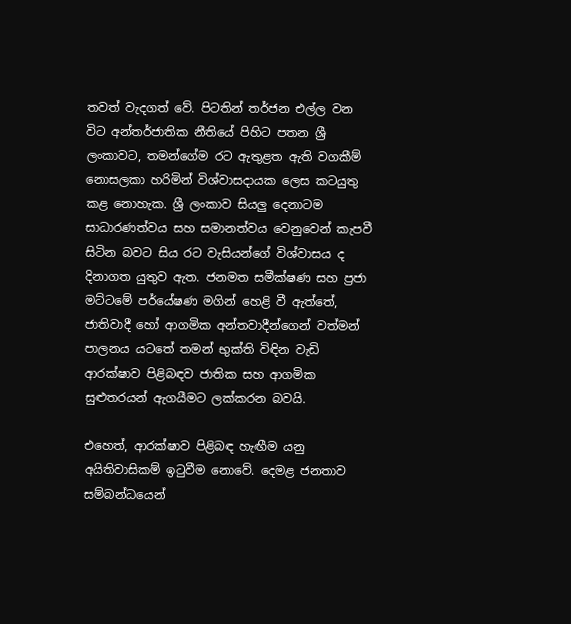තවත් වැදගත් වේ. පිටතින් තර්ජන එල්ල වන විට අන්තර්ජාතික නීතියේ පිහිට පතන ශ්‍රී ලංකාවට, තමන්ගේම රට ඇතුළත ඇති වගකීම් නොසලකා හරිමින් විශ්වාසදායක ලෙස කටයුතු කළ නොහැක. ශ්‍රී ලංකාව සියලු දෙනාටම සාධාරණත්වය සහ සමානත්වය වෙනුවෙන් කැපවී සිටින බවට සිය රට වැසියන්ගේ විශ්වාසය ද දිනාගත යුතුව ඇත. ජනමත සමීක්ෂණ සහ ප්‍රජා මට්ටමේ පර්යේෂණ මගින් හෙළි වී ඇත්තේ, ජාතිවාදී හෝ ආගමික අන්තවාදීන්ගෙන් වත්මන් පාලනය යටතේ තමන් භුක්ති විඳින වැඩි ආරක්ෂාව පිළිබඳව ජාතික සහ ආගමික සුළුතරයන් ඇගයීමට ලක්කරන බවයි.

එහෙත්, ආරක්ෂාව පිළිබඳ හැඟීම යනු අයිතිවාසිකම් ඉටුවීම නොවේ. දෙමළ ජනතාව සම්බන්ධයෙන්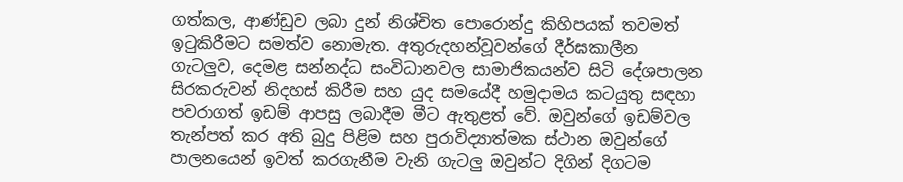ගත්කල, ආණ්ඩුව ලබා දුන් නිශ්චිත පොරොන්දු කිහිපයක් තවමත් ඉටුකිරීමට සමත්ව නොමැත. අතුරුදහන්වූවන්ගේ දීර්ඝකාලීන ගැටලුව, දෙමළ සන්නද්ධ සංවිධානවල සාමාජිකයන්ව සිටි දේශපාලන සිරකරුවන් නිදහස් කිරීම සහ යුද සමයේදී හමුදාමය කටයුතු සඳහා පවරාගත් ඉඩම් ආපසු ලබාදීම මීට ඇතුළත් වේ. ඔවුන්ගේ ඉඩම්වල තැන්පත් කර අති බුදු පිළිම සහ පුරාවිද්‍යාත්මක ස්ථාන ඔවුන්ගේ පාලනයෙන් ඉවත් කරගැනීම වැනි ගැටලු ඔවුන්ට දිගින් දිගටම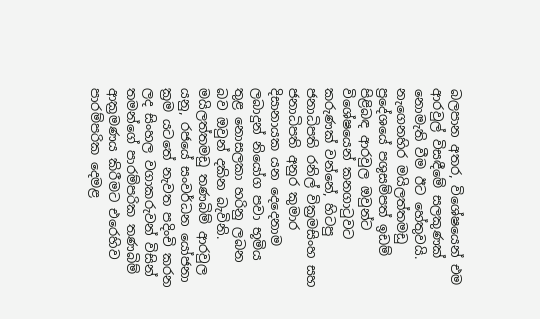බලපාන අතර, විශේෂයෙන් එම ආරවුල් විසඳීමේ සලකුණක් නොමැති වීම ඊට හේතුවයි. නැගෙනහිර මයිලත්තමඩු ප්‍රදේශයේ පශුසම්පත් ඉඩම් පිළිබඳ ආරවුල ඔවුන්ට විශේෂයෙන් කනගාටුවට කරුණක් වන්නේ, හිටපු ජනාධිපති රනිල් වික්‍රමසිංහ සහ ජනාධිපති අනුර කුමාර දිසානායක යන දෙදෙනාම ලබාදුන් නියෝග පවා භූමිය තුළ නොසලකා හරිනු ලබන බව ඔවුන් දකින බැවිනි. මයිලත්තමඩු තණබිම් ආරවුල යනු, රජයේ සංවර්ධන යෝජනා ක්‍රම යටතේ නැවත පදිංචි කරන ලද සිංහල වගාකරුවන් විසින් තමන්ගේ පාරම්පරික තණබිම් ආක්‍රමණය කිරීමට එරෙහිව පාරම්පරික දෙමළ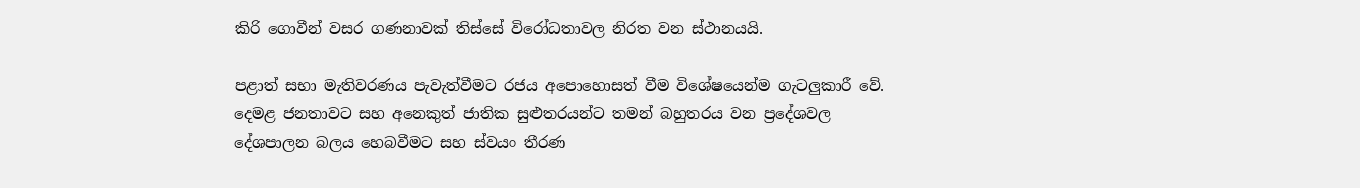කිරි ගොවීන් වසර ගණනාවක් තිස්සේ විරෝධතාවල නිරත වන ස්ථානයයි.

පළාත් සභා මැතිවරණය පැවැත්වීමට රජය අපොහොසත් වීම විශේෂයෙන්ම ගැටලුකාරී වේ. දෙමළ ජනතාවට සහ අනෙකුත් ජාතික සුළුතරයන්ට තමන් බහුතරය වන ප්‍රදේශවල දේශපාලන බලය හෙබවීමට සහ ස්වයං තීරණ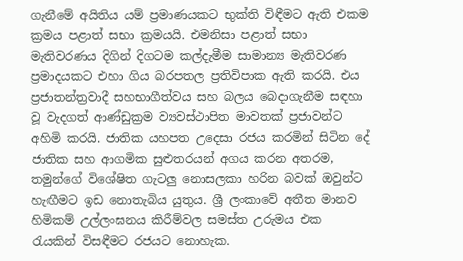ගැනීමේ අයිතිය යම් ප්‍රමාණයකට භුක්ති විඳීමට ඇති එකම ක්‍රමය පළාත් සභා ක්‍රමයයි. එමනිසා පළාත් සභා මැතිවරණය දිගින් දිගටම කල්දැමීම සාමාන්‍ය මැතිවරණ ප්‍රමාදයකට එහා ගිය බරපතල ප්‍රතිවිපාක ඇති කරයි. එය ප්‍රජාතන්ත්‍රවාදී සහභාගීත්වය සහ බලය බෙදාගැනීම සඳහා වූ වැදගත් ආණ්ඩුක්‍රම ව්‍යවස්ථාපිත මාවතක් ප්‍රජාවන්ට අහිමි කරයි. ජාතික යහපත උදෙසා රජය කරමින් සිටින දේ ජාතික සහ ආගමික සුළුතරයන් අගය කරන අතරම, තමුන්ගේ විශේෂිත ගැටලු නොසලකා හරින බවක් ඔවුන්ට හැඟීමට ඉඩ නොතැබිය යුතුය. ශ්‍රී ලංකාවේ අතීත මානව හිමිකම් උල්ලංඝනය කිරීම්වල සමස්ත උරුමය එක රැයකින් විසඳීමට රජයට නොහැක.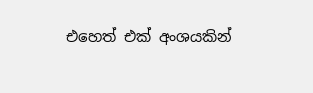එහෙත් එක් අංශයකින්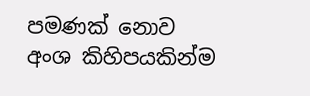පමණක් නොව අංශ කිහිපයකින්ම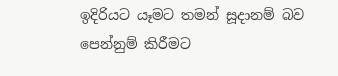ඉදිරියට යෑමට තමන් සූදානම් බව පෙන්නුම් කිරීමට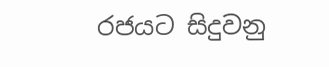රජයට සිදුවනු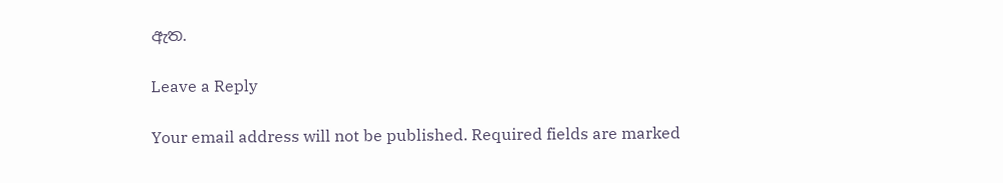ඇත.

Leave a Reply

Your email address will not be published. Required fields are marked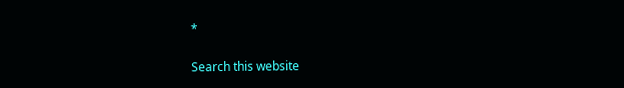*

Search this website